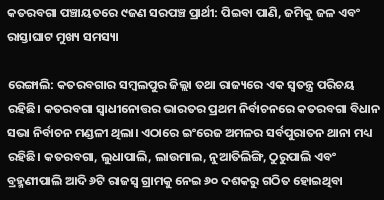କତରବଗା ପଞ୍ଚାୟତରେ ୯ଜଣ ସରପଞ୍ଚ ପ୍ରାର୍ଥୀ: ପିଇବା ପାଣି, ଜମିକୁ ଜଳ ଏବଂ ରାସ୍ତାଘାଟ ମୁଖ୍ୟ ସମସ୍ୟା

ରେଙ୍ଗାଲି: କତରବଗାର ସମ୍ବଲପୁର ଜିଲ୍ଲା ତଥା ରାଜ୍ୟରେ ଏକ ସ୍ୱତନ୍ତ୍ର ପରିଚୟ ରହିଛି। କତରବଗା ସ୍ଵାଧୀନୋତ୍ତର ଭାରତର ପ୍ରଥମ ନିର୍ବାଚନରେ କତରବଗା ବିଧାନ ସଭା ନିର୍ବାଚନ ମଣ୍ଡଳୀ ଥିଲା। ଏଠାରେ ଇଂରେଜ ଅମଳର ସର୍ବପୁରାତନ ଥାନା ମଧ୍ୟ ରହିଛି। କତରବଗା, ଲୁଧାପାଲି, ଲାଉମାଲ, ନୁଆତିଲିଙ୍ଗି, ଠୁରୁପାଲି ଏବଂ ବ୍ରହ୍ମଣୀପାଲି ଆଦି ୬ଟି ରାଜସ୍ୱ ଗ୍ରାମକୁ ନେଇ ୬୦ ଦଶକରୁ ଗଠିତ ହୋଇଥିବା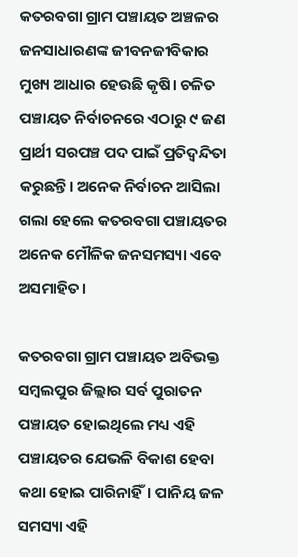କତରବଗା ଗ୍ରାମ ପଞ୍ଚାୟତ ଅଞ୍ଚଳର ଜନସାଧାରଣଙ୍କ ଜୀବନଜୀବିକାର ମୁଖ୍ୟ ଆଧାର ହେଉଛି କୃଷି। ଚଳିତ ପଞ୍ଚାୟତ ନିର୍ବାଚନରେ ଏଠାରୁ ୯ ଜଣ ପ୍ରାର୍ଥୀ ସରପଞ୍ଚ ପଦ ପାଇଁ ପ୍ରତିଦ୍ୱନ୍ଦିତା କରୁଛନ୍ତି। ଅନେକ ନିର୍ବାଚନ ଆସିଲା ଗଲା ହେଲେ କତରବଗା ପଞ୍ଚାୟତର ଅନେକ ମୌଳିକ ଜନସମସ୍ୟା ଏବେ ଅସମାହିତ।

କତରବଗା ଗ୍ରାମ ପଞ୍ଚାୟତ ଅବିଭକ୍ତ ସମ୍ବଲପୁର ଜିଲ୍ଲାର ସର୍ବ ପୁରାତନ ପଞ୍ଚାୟତ ହୋଇଥିଲେ ମଧ୍ୟ ଏହି ପଞ୍ଚାୟତର ଯେଭଳି ବିକାଶ ହେବା କଥା ହୋଇ ପାରିନାହିଁ। ପାନିୟ ଜଳ ସମସ୍ୟା ଏହି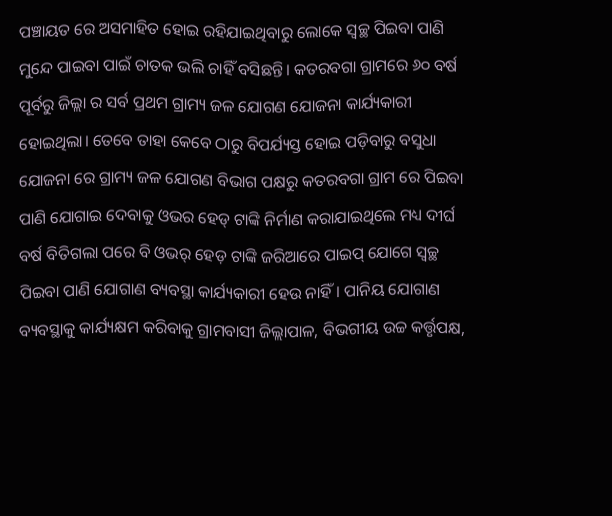ପଞ୍ଚାୟତ ରେ ଅସମାହିତ ହୋଇ ରହିଯାଇଥିବାରୁ ଲୋକେ ସ୍ୱଚ୍ଛ ପିଇବା ପାଣି ମୁନ୍ଦେ ପାଇବା ପାଇଁ ଚାତକ ଭଲି ଚାହିଁ ବସିଛନ୍ତି। କତରବଗା ଗ୍ରାମରେ ୬୦ ବର୍ଷ ପୂର୍ବରୁ ଜିଲ୍ଲା ର ସର୍ବ ପ୍ରଥମ ଗ୍ରାମ୍ୟ ଜଳ ଯୋଗଣ ଯୋଜନା କାର୍ଯ୍ୟକାରୀ ହୋଇଥିଲା। ତେବେ ତାହା କେବେ ଠାରୁ ବିପର୍ଯ୍ୟସ୍ତ ହୋଇ ପଡ଼ିବାରୁ ବସୁଧା ଯୋଜନା ରେ ଗ୍ରାମ୍ୟ ଜଳ ଯୋଗଣ ବିଭାଗ ପକ୍ଷରୁ କତରବଗା ଗ୍ରାମ ରେ ପିଇବା ପାଣି ଯୋଗାଇ ଦେବାକୁ ଓଭର ହେଡ୍‍ ଟାଙ୍କି ନିର୍ମାଣ କରାଯାଇଥିଲେ ମଧ୍ୟ ଦୀର୍ଘ ବର୍ଷ ବିତିଗଲା ପରେ ବି ଓଭର୍‍ ହେଡ଼ ଟାଙ୍କି ଜରିଆରେ ପାଇପ୍‍ ଯୋଗେ ସ୍ୱଚ୍ଛ ପିଇବା ପାଣି ଯୋଗାଣ ବ୍ୟବସ୍ଥା କାର୍ଯ୍ୟକାରୀ ହେଉ ନାହିଁ। ପାନିୟ ଯୋଗାଣ ବ୍ୟବସ୍ଥାକୁ କାର୍ଯ୍ୟକ୍ଷମ କରିବାକୁ ଗ୍ରାମବାସୀ ଜିଲ୍ଲାପାଳ, ବିଭଗୀୟ ଉଚ୍ଚ କର୍ତ୍ତୃପକ୍ଷ,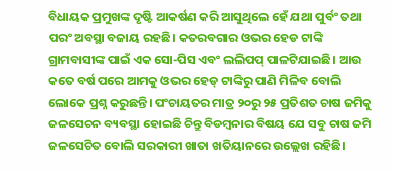ବିଧାୟକ ପ୍ରମୁଖଙ୍କ ଦୃଷ୍ଟି ଆକର୍ଷଣ କରି ଆସୁଥିଲେ ହେଁ ଯଥା ପୁର୍ବଂ ତଥା ପରଂ ଅବସ୍ଥା ବଜାୟ ରହଛି। କତରବଗାର ଓଭର ହେଡ ଟାଙ୍କି ଗ୍ରାମବାସୀଙ୍କ ପାଇଁ ଏକ ସୋ-ପିସ ଏବଂ ଲଲିପପ୍‍ ପାଳଟିଯାଇଛି। ଆଉ କତେ ବର୍ଷ ପରେ ଆମକୁ ଓଭର ହେଡ୍‍ ଟାଙ୍କିରୁ ପାଣି ମିଳିବ ବୋଲି ଲୋକେ ପ୍ରଶ୍ନ କରୁଛନ୍ତି। ପଂଚାୟତର ମାତ୍ର ୨୦ରୁ ୨୫ ପ୍ରତିଶତ ଚାଷ ଜମିକୁ ଜଳସେଚନ ବ୍ୟବସ୍ଥା ହୋଇଛି ଚିନ୍ତୁ ବିଡମ୍ବନାର ବିଷୟ ଯେ ସବୁ ଚାଷ ଜମି ଜଳସେଚିତ ବୋଲି ସରକାରୀ ଖାତା ଖତିୟାନରେ ଉଲ୍ଲେଖ ରହିଛି।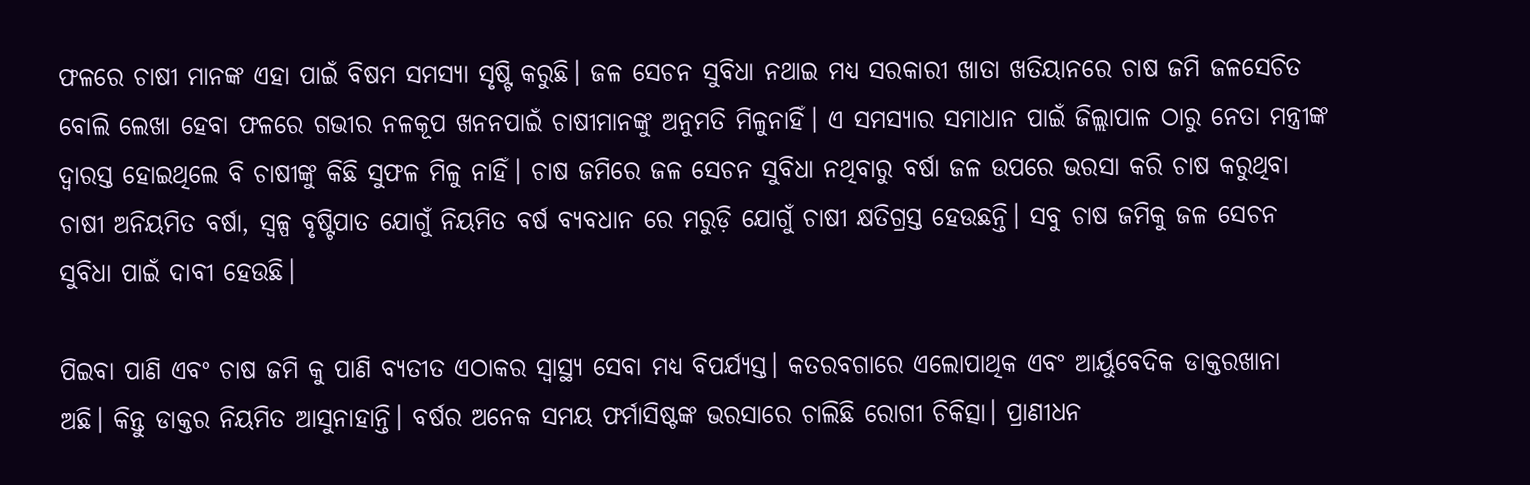ଫଳରେ ଚାଷୀ ମାନଙ୍କ ଏହା ପାଇଁ ବିଷମ ସମସ୍ୟା ସୃଷ୍ଟି କରୁଛି। ଜଳ ସେଚନ ସୁବିଧା ନଥାଇ ମଧ୍ୟ ସରକାରୀ ଖାତା ଖତିୟାନରେ ଚାଷ ଜମି ଜଳସେଚିତ ବୋଲି ଲେଖା ହେବା ଫଳରେ ଗଭୀର ନଳକୂପ ଖନନପାଇଁ ଚାଷୀମାନଙ୍କୁ ଅନୁମତି ମିଳୁନାହିଁ। ଏ ସମସ୍ୟାର ସମାଧାନ ପାଇଁ ଜିଲ୍ଲାପାଳ ଠାରୁ ନେତା ମନ୍ତ୍ରୀଙ୍କ ଦ୍ୱାରସ୍ତ ହୋଇଥିଲେ ବି ଚାଷୀଙ୍କୁ କିଛି ସୁଫଳ ମିଳୁ ନାହିଁ। ଚାଷ ଜମିରେ ଜଳ ସେଚନ ସୁବିଧା ନଥିବାରୁ ବର୍ଷା ଜଳ ଉପରେ ଭରସା କରି ଚାଷ କରୁଥିବା ଚାଷୀ ଅନିୟମିତ ବର୍ଷା, ସ୍ୱଳ୍ପ ବୃଷ୍ଟିପାତ ଯୋଗୁଁ ନିୟମିତ ବର୍ଷ ବ୍ୟବଧାନ ରେ ମରୁଡ଼ି ଯୋଗୁଁ ଚାଷୀ କ୍ଷତିଗ୍ରସ୍ତ ହେଉଛନ୍ତି। ସବୁ ଚାଷ ଜମିକୁ ଜଳ ସେଚନ ସୁବିଧା ପାଇଁ ଦାବୀ ହେଉଛି।

ପିଇବା ପାଣି ଏବଂ ଚାଷ ଜମି କୁ ପାଣି ବ୍ୟତୀତ ଏଠାକର ସ୍ୱାସ୍ଥ୍ୟ ସେବା ମଧ୍ୟ ବିପର୍ଯ୍ୟସ୍ତ। କତରବଗାରେ ଏଲୋପାଥିକ ଏବଂ ଆର୍ୟୁବେଦିକ ଡାକ୍ତରଖାନା ଅଛି। କିନ୍ତୁ ଡାକ୍ତର ନିୟମିତ ଆସୁନାହାନ୍ତି। ବର୍ଷର ଅନେକ ସମୟ ଫର୍ମାସିଷ୍ଟଙ୍କ ଭରସାରେ ଚାଲିଛି ରୋଗୀ ଚିକିତ୍ସା। ପ୍ରାଣୀଧନ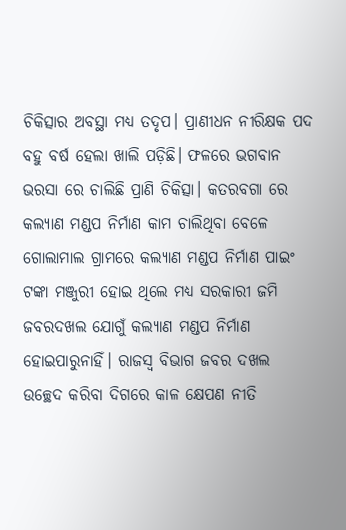ଚିକିତ୍ସାର ଅବସ୍ଥା ମଧ୍ୟ ତଦୃପ। ପ୍ରାଣୀଧନ ନୀରିକ୍ଷକ ପଦ ବହୁ ବର୍ଷ ହେଲା ଖାଲି ପଡ଼ିଛି। ଫଳରେ ଭଗବାନ ଭରସା ରେ ଚାଲିଛି ପ୍ରାଣି ଚିକିତ୍ସା। କତରବଗା ରେ କଲ୍ୟାଣ ମଣ୍ଡପ ନିର୍ମାଣ କାମ ଚାଲିଥିବା ବେଳେ ଗୋଲାମାଲ ଗ୍ରାମରେ କଲ୍ୟାଣ ମଣ୍ଡପ ନିର୍ମାଣ ପାଇଂ ଟଙ୍କା ମଞ୍ଜୁରୀ ହୋଇ ଥିଲେ ମଧ୍ୟ ସରକାରୀ ଜମି ଜବରଦଖଲ ଯୋଗୁଁ କଲ୍ୟାଣ ମଣ୍ଡପ ନିର୍ମାଣ ହୋଇପାରୁନାହିଁ। ରାଜସ୍ୱ ବିଭାଗ ଜବର ଦଖଲ ଉଚ୍ଛେଦ କରିବା ଦିଗରେ କାଳ କ୍ଷେପଣ ନୀତି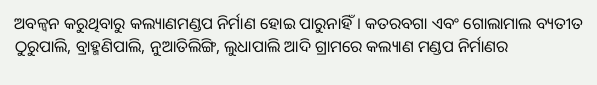ଅବଳ୍ୱନ କରୁଥିବାରୁ କଲ୍ୟାଣମଣ୍ଡପ ନିର୍ମାଣ ହୋଇ ପାରୁନାହିଁ। କତରବଗା ଏବଂ ଗୋଲାମାଲ ବ୍ୟତୀତ ଠୁରୁପାଲି, ବ୍ରାହ୍ମଣିପାଲି, ନୁଆତିଲିଙ୍ଗି, ଲୁଧାପାଲି ଆଦି ଗ୍ରାମରେ କଲ୍ୟାଣ ମଣ୍ଡପ ନିର୍ମାଣର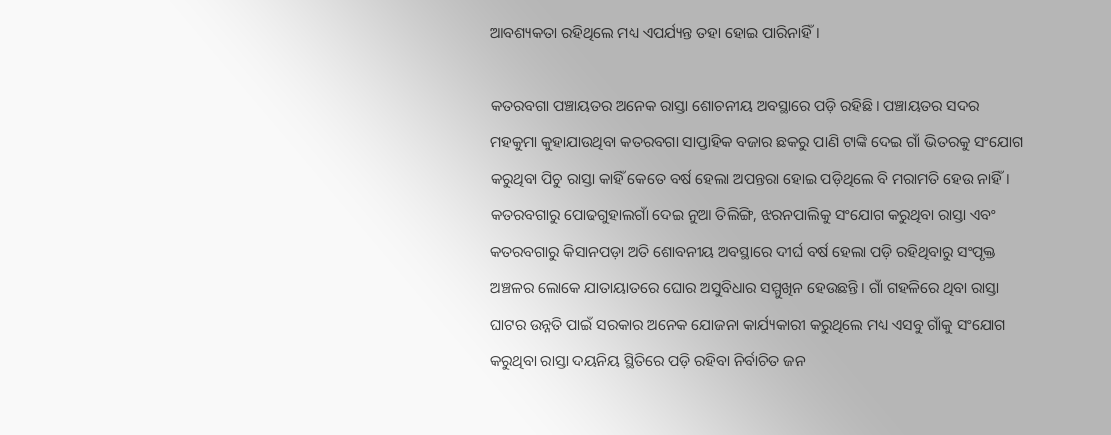ଆବଶ୍ୟକତା ରହିଥିଲେ ମଧ୍ୟ ଏପର୍ଯ୍ୟନ୍ତ ତହା ହୋଇ ପାରିନାହିଁ।

କତରବଗା ପଞ୍ଚାୟତର ଅନେକ ରାସ୍ତା ଶୋଚନୀୟ ଅବସ୍ଥାରେ ପଡ଼ି ରହିଛି। ପଞ୍ଚାୟତର ସଦର ମହକୁମା କୁହାଯାଉଥିବା କତରବଗା ସାପ୍ତାହିକ ବଜାର ଛକରୁ ପାଣି ଟାଙ୍କି ଦେଇ ଗାଁ ଭିତରକୁ ସଂଯୋଗ କରୁଥିବା ପିଚୁ ରାସ୍ତା କାହିଁ କେତେ ବର୍ଷ ହେଲା ଅପନ୍ତରା ହୋଇ ପଡ଼ିଥିଲେ ବି ମରାମତି ହେଉ ନାହିଁ। କତରବଗାରୁ ପୋଢଗୁହାଲଗାଁ ଦେଇ ନୁଆ ତିଲିଙ୍ଗି, ଝରନପାଲିକୁ ସଂଯୋଗ କରୁଥିବା ରାସ୍ତା ଏବଂ କତରବଗାରୁ କିସାନପଡ଼ା ଅତି ଶୋବନୀୟ ଅବସ୍ଥାରେ ଦୀର୍ଘ ବର୍ଷ ହେଲା ପଡ଼ି ରହିଥିବାରୁ ସଂପୃକ୍ତ ଅଞ୍ଚଳର ଲୋକେ ଯାତାୟାତରେ ଘୋର ଅସୁବିଧାର ସମ୍ମୁଖିନ ହେଉଛନ୍ତି। ଗାଁ ଗହଳିରେ ଥିବା ରାସ୍ତା ଘାଟର ଉନ୍ନତି ପାଇଁ ସରକାର ଅନେକ ଯୋଜନା କାର୍ଯ୍ୟକାରୀ କରୁଥିଲେ ମଧ୍ୟ ଏସବୁ ଗାଁକୁ ସଂଯୋଗ କରୁଥିବା ରାସ୍ତା ଦୟନିୟ ସ୍ଥିତିରେ ପଡ଼ି ରହିବା ନିର୍ବାଚିତ ଜନ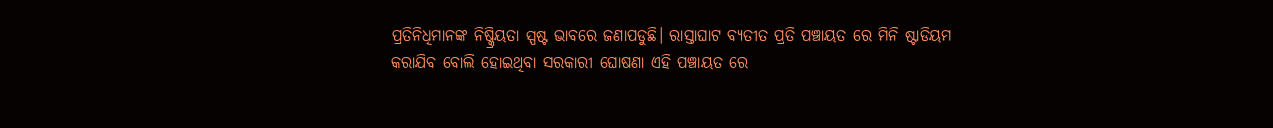ପ୍ରତିନିଧିମାନଙ୍କ ନିଷ୍କ୍ରିୟତା ସ୍ପଷ୍ଟ ଭାବରେ ଜଣାପଡୁଛି। ରାସ୍ତାଘାଟ ବ୍ୟତୀତ ପ୍ରତି ପଞ୍ଚାୟତ ରେ ମିନି ଷ୍ଟାଡିୟମ କରାଯିବ ବୋଲି ହୋଇଥିବା ସରକାରୀ ଘୋଷଣା ଏହି ପଞ୍ଚାୟତ ରେ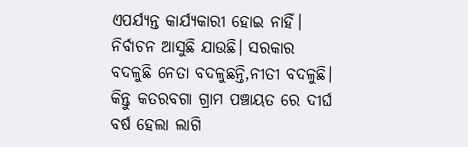ଏପର୍ଯ୍ୟନ୍ତ କାର୍ଯ୍ୟକାରୀ ହୋଇ ନାହିଁ। ନିର୍ବାଚନ ଆସୁଛି ଯାଉଛି। ସରକାର ବଦଳୁଛି ନେତା ବଦଳୁଛନ୍ତି,ନୀତୀ ବଦଳୁଛି। କିନ୍ତୁ କତରବଗା ଗ୍ରାମ ପଞ୍ଚାୟତ ରେ ଦୀର୍ଘ ବର୍ଷ ହେଲା ଲାଗି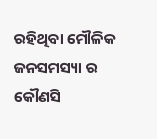ରହିଥିବା ମୌଳିକ ଜନସମସ୍ୟା ର କୌଣସି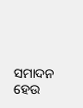ସମାଦନ ହେଉ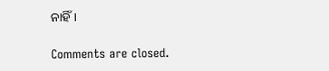ନାହିଁ।

Comments are closed.